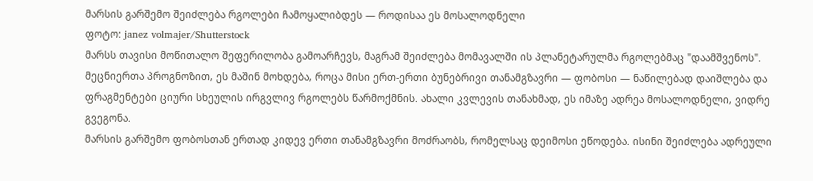მარსის გარშემო შეიძლება რგოლები ჩამოყალიბდეს — როდისაა ეს მოსალოდნელი
ფოტო: janez volmajer/Shutterstock
მარსს თავისი მოწითალო შეფერილობა გამოარჩევს, მაგრამ შეიძლება მომავალში ის პლანეტარულმა რგოლებმაც "დაამშვენოს". მეცნიერთა პროგნოზით, ეს მაშინ მოხდება, როცა მისი ერთ-ერთი ბუნებრივი თანამგზავრი — ფობოსი — ნაწილებად დაიშლება და ფრაგმენტები ციური სხეულის ირგვლივ რგოლებს წარმოქმნის. ახალი კვლევის თანახმად, ეს იმაზე ადრეა მოსალოდნელი, ვიდრე გვეგონა.
მარსის გარშემო ფობოსთან ერთად კიდევ ერთი თანამგზავრი მოძრაობს, რომელსაც დეიმოსი ეწოდება. ისინი შეიძლება ადრეული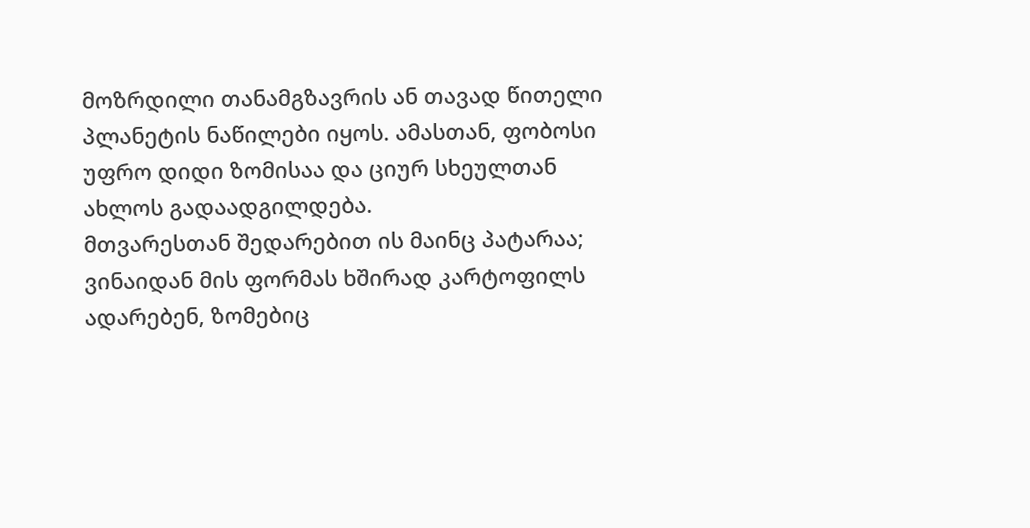მოზრდილი თანამგზავრის ან თავად წითელი პლანეტის ნაწილები იყოს. ამასთან, ფობოსი უფრო დიდი ზომისაა და ციურ სხეულთან ახლოს გადაადგილდება.
მთვარესთან შედარებით ის მაინც პატარაა; ვინაიდან მის ფორმას ხშირად კარტოფილს ადარებენ, ზომებიც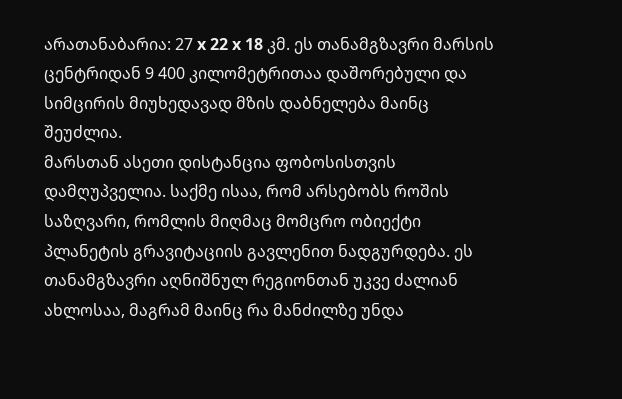არათანაბარია: 27 x 22 x 18 კმ. ეს თანამგზავრი მარსის ცენტრიდან 9 400 კილომეტრითაა დაშორებული და სიმცირის მიუხედავად მზის დაბნელება მაინც შეუძლია.
მარსთან ასეთი დისტანცია ფობოსისთვის დამღუპველია. საქმე ისაა, რომ არსებობს როშის საზღვარი, რომლის მიღმაც მომცრო ობიექტი პლანეტის გრავიტაციის გავლენით ნადგურდება. ეს თანამგზავრი აღნიშნულ რეგიონთან უკვე ძალიან ახლოსაა, მაგრამ მაინც რა მანძილზე უნდა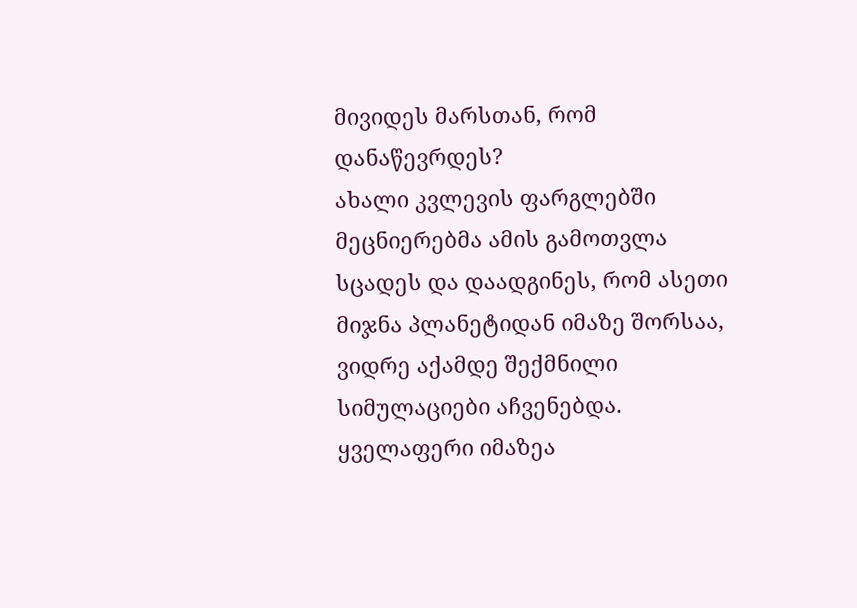მივიდეს მარსთან, რომ დანაწევრდეს?
ახალი კვლევის ფარგლებში მეცნიერებმა ამის გამოთვლა სცადეს და დაადგინეს, რომ ასეთი მიჯნა პლანეტიდან იმაზე შორსაა, ვიდრე აქამდე შექმნილი სიმულაციები აჩვენებდა. ყველაფერი იმაზეა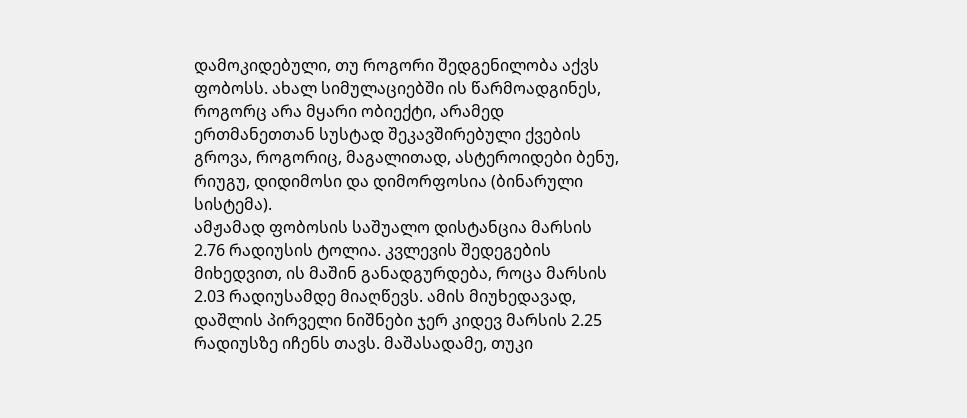დამოკიდებული, თუ როგორი შედგენილობა აქვს ფობოსს. ახალ სიმულაციებში ის წარმოადგინეს, როგორც არა მყარი ობიექტი, არამედ ერთმანეთთან სუსტად შეკავშირებული ქვების გროვა, როგორიც, მაგალითად, ასტეროიდები ბენუ, რიუგუ, დიდიმოსი და დიმორფოსია (ბინარული სისტემა).
ამჟამად ფობოსის საშუალო დისტანცია მარსის 2.76 რადიუსის ტოლია. კვლევის შედეგების მიხედვით, ის მაშინ განადგურდება, როცა მარსის 2.03 რადიუსამდე მიაღწევს. ამის მიუხედავად, დაშლის პირველი ნიშნები ჯერ კიდევ მარსის 2.25 რადიუსზე იჩენს თავს. მაშასადამე, თუკი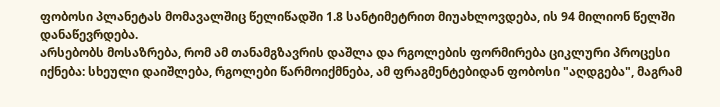ფობოსი პლანეტას მომავალშიც წელიწადში 1.8 სანტიმეტრით მიუახლოვდება, ის 94 მილიონ წელში დანაწევრდება.
არსებობს მოსაზრება, რომ ამ თანამგზავრის დაშლა და რგოლების ფორმირება ციკლური პროცესი იქნება: სხეული დაიშლება, რგოლები წარმოიქმნება, ამ ფრაგმენტებიდან ფობოსი "აღდგება", მაგრამ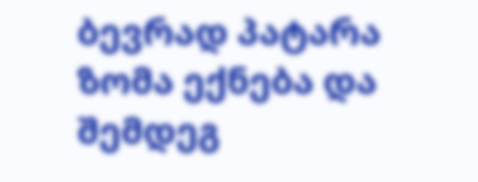ბევრად პატარა ზომა ექნება და შემდეგ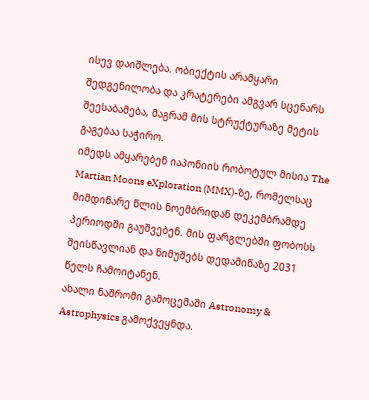ისევ დაიშლება. ობიექტის არამყარი შედგენილობა და კრატერები ამგვარ სცენარს შეესაბამება, მაგრამ მის სტრუქტურაზე მეტის გაგებაა საჭირო.
იმედს ამყარებენ იაპონიის რობოტულ მისია The Martian Moons eXploration (MMX)-ზე, რომელსაც მიმდინარე წლის ნოემბრიდან დეკემბრამდე პერიოდში გაუშვებენ. მის ფარგლებში ფობოსს შეისწავლიან და ნიმუშებს დედამიწაზე 2031 წელს ჩამოიტანენ.
ახალი ნაშრომი გამოცემაში Astronomy & Astrophysics გამოქვეყნდა.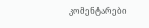კომენტარები